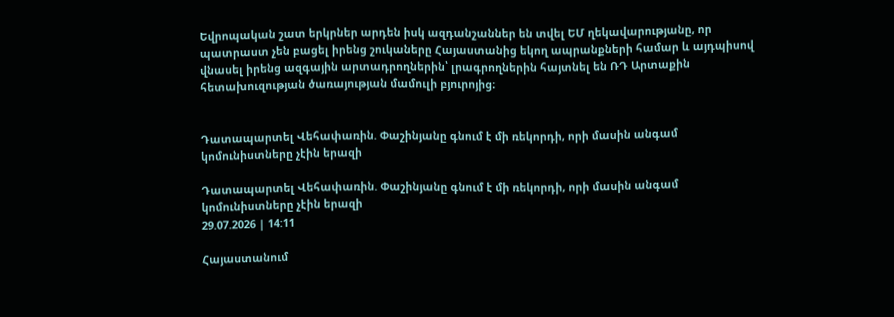Եվրոպական շատ երկրներ արդեն իսկ ազդանշաններ են տվել ԵՄ ղեկավարությանը, որ պատրաստ չեն բացել իրենց շուկաները Հայաստանից եկող ապրանքների համար և այդպիսով վնասել իրենց ազգային արտադրողներին՝ լրագրողներին հայտնել են ՌԴ Արտաքին հետախուզության ծառայության մամուլի բյուրոյից։


Դատապարտել Վեհափառին. Փաշինյանը գնում է մի ռեկորդի, որի մասին անգամ կոմունիստները չէին երազի

Դատապարտել Վեհափառին. Փաշինյանը գնում է մի ռեկորդի, որի մասին անգամ կոմունիստները չէին երազի
29.07.2026 | 14:11

Հայաստանում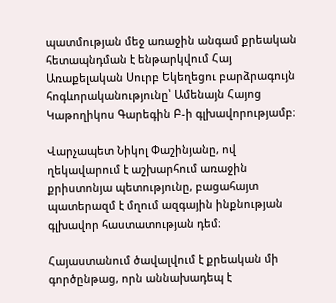պատմության մեջ առաջին անգամ քրեական հետապնդման է ենթարկվում Հայ Առաքելական Սուրբ Եկեղեցու բարձրագույն հոգևորականությունը՝ Ամենայն Հայոց Կաթողիկոս Գարեգին Բ-ի գլխավորությամբ։

Վարչապետ Նիկոլ Փաշինյանը, ով ղեկավարում է աշխարհում առաջին քրիստոնյա պետությունը, բացահայտ պատերազմ է մղում ազգային ինքնության գլխավոր հաստատության դեմ։

Հայաստանում ծավալվում է քրեական մի գործընթաց, որն աննախադեպ է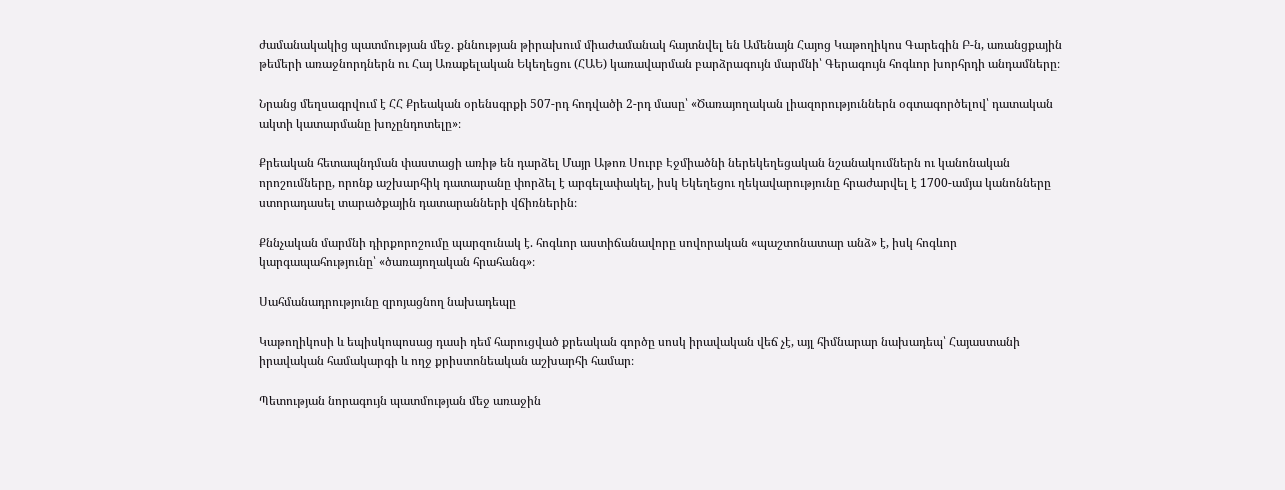ժամանակակից պատմության մեջ. քննության թիրախում միաժամանակ հայտնվել են Ամենայն Հայոց Կաթողիկոս Գարեգին Բ-ն, առանցքային թեմերի առաջնորդներն ու Հայ Առաքելական Եկեղեցու (ՀԱԵ) կառավարման բարձրագույն մարմնի՝ Գերագույն հոգևոր խորհրդի անդամները։

Նրանց մեղսագրվում է ՀՀ Քրեական օրենսգրքի 507-րդ հոդվածի 2-րդ մասը՝ «Ծառայողական լիազորություններն օգտագործելով՝ դատական ակտի կատարմանը խոչընդոտելը»։

Քրեական հետապնդման փաստացի առիթ են դարձել Մայր Աթոռ Սուրբ Էջմիածնի ներեկեղեցական նշանակումներն ու կանոնական որոշումները, որոնք աշխարհիկ դատարանը փորձել է արգելափակել, իսկ Եկեղեցու ղեկավարությունը հրաժարվել է 1700-ամյա կանոնները ստորադասել տարածքային դատարանների վճիռներին։

Քննչական մարմնի դիրքորոշումը պարզունակ է. հոգևոր աստիճանավորը սովորական «պաշտոնատար անձ» է, իսկ հոգևոր կարգապահությունը՝ «ծառայողական հրահանգ»։

Սահմանադրությունը զրոյացնող նախադեպը

Կաթողիկոսի և եպիսկոպոսաց դասի դեմ հարուցված քրեական գործը սոսկ իրավական վեճ չէ, այլ հիմնարար նախադեպ՝ Հայաստանի իրավական համակարգի և ողջ քրիստոնեական աշխարհի համար։

Պետության նորագույն պատմության մեջ առաջին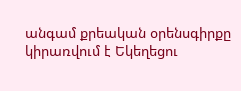անգամ քրեական օրենսգիրքը կիրառվում է Եկեղեցու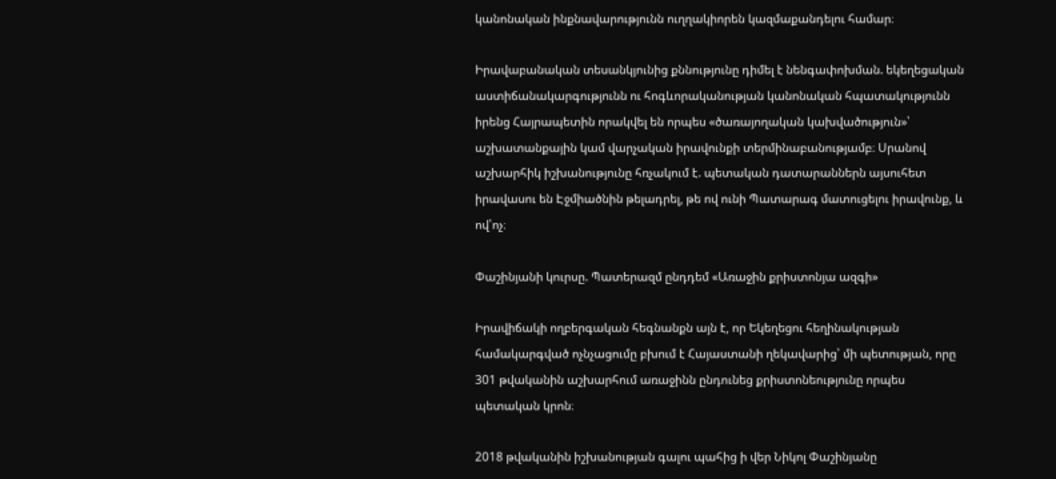կանոնական ինքնավարությունն ուղղակիորեն կազմաքանդելու համար։

Իրավաբանական տեսանկյունից քննությունը դիմել է նենգափոխման. եկեղեցական աստիճանակարգությունն ու հոգևորականության կանոնական հպատակությունն իրենց Հայրապետին որակվել են որպես «ծառայողական կախվածություն»՝ աշխատանքային կամ վարչական իրավունքի տերմինաբանությամբ։ Սրանով աշխարհիկ իշխանությունը հռչակում է. պետական դատարաններն այսուհետ իրավասու են Էջմիածնին թելադրել, թե ով ունի Պատարագ մատուցելու իրավունք, և ով՝ոչ։

Փաշինյանի կուրսը. Պատերազմ ընդդեմ «Առաջին քրիստոնյա ազգի»

Իրավիճակի ողբերգական հեգնանքն այն է, որ Եկեղեցու հեղինակության համակարգված ոչնչացումը բխում է Հայաստանի ղեկավարից՝ մի պետության, որը 301 թվականին աշխարհում առաջինն ընդունեց քրիստոնեությունը որպես պետական կրոն։

2018 թվականին իշխանության գալու պահից ի վեր Նիկոլ Փաշինյանը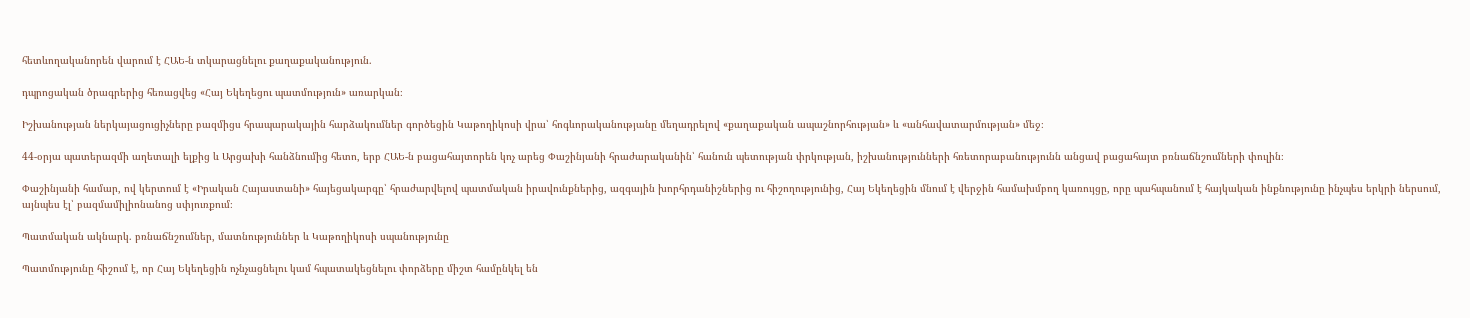հետևողականորեն վարում է ՀԱԵ-ն տկարացնելու քաղաքականություն.

դպրոցական ծրագրերից հեռացվեց «Հայ Եկեղեցու պատմություն» առարկան։

Իշխանության ներկայացուցիչները բազմիցս հրապարակային հարձակումներ գործեցին Կաթողիկոսի վրա՝ հոգևորականությանը մեղադրելով «քաղաքական ապաշնորհության» և «անհավատարմության» մեջ։

44-օրյա պատերազմի աղետալի ելքից և Արցախի հանձնումից հետո, երբ ՀԱԵ-ն բացահայտորեն կոչ արեց Փաշինյանի հրաժարականին՝ հանուն պետության փրկության, իշխանությունների հռետորաբանությունն անցավ բացահայտ բռնաճնշումների փուլին։

Փաշինյանի համար, ով կերտում է «Իրական Հայաստանի» հայեցակարգը՝ հրաժարվելով պատմական իրավունքներից, ազգային խորհրդանիշներից ու հիշողությունից, Հայ Եկեղեցին մնում է վերջին համախմբող կառույցը, որը պահպանում է հայկական ինքնությունը ինչպես երկրի ներսում, այնպես էլ՝ բազմամիլիոնանոց սփյուռքում։

Պատմական ակնարկ. բռնաճնշումներ, մատնություններ և Կաթողիկոսի սպանությունը

Պատմությունը հիշում է, որ Հայ Եկեղեցին ոչնչացնելու կամ հպատակեցնելու փորձերը միշտ համընկել են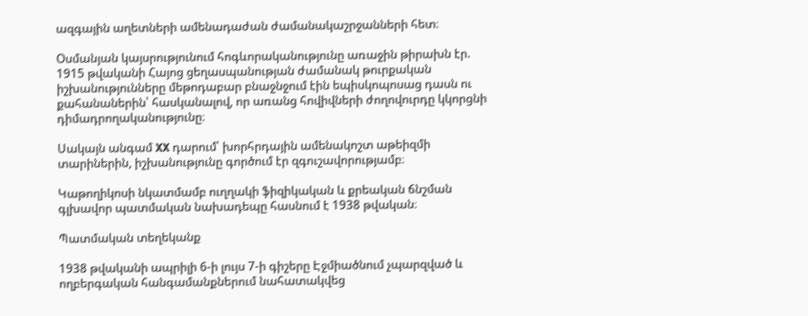ազգային աղետների ամենադաժան ժամանակաշրջանների հետ։

Օսմանյան կայսրությունում հոգևորականությունը առաջին թիրախն էր. 1915 թվականի Հայոց ցեղասպանության ժամանակ թուրքական իշխանությունները մեթոդաբար բնաջնջում էին եպիսկոպոսաց դասն ու քահանաներին՝ հասկանալով, որ առանց հովիվների ժողովուրդը կկորցնի դիմադրողականությունը։

Սակայն անգամ XX դարում՝ խորհրդային ամենակոշտ աթեիզմի տարիներին, իշխանությունը գործում էր զգուշավորությամբ։

Կաթողիկոսի նկատմամբ ուղղակի ֆիզիկական և քրեական ճնշման գլխավոր պատմական նախադեպը հասնում է 1938 թվական։

Պատմական տեղեկանք

1938 թվականի ապրիլի 6-ի լույս 7-ի գիշերը Էջմիածնում չպարզված և ողբերգական հանգամանքներում նահատակվեց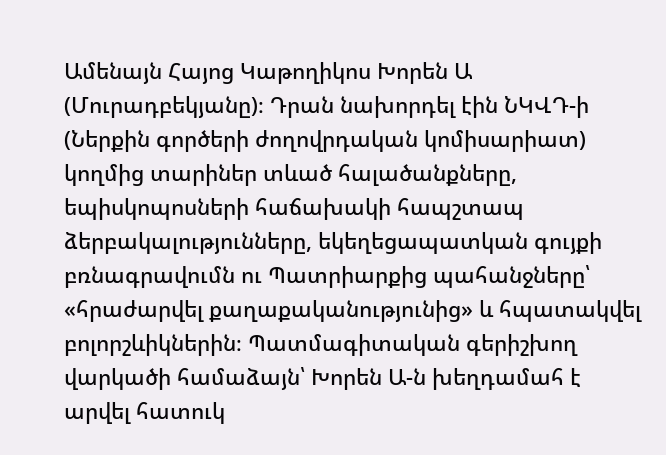Ամենայն Հայոց Կաթողիկոս Խորեն Ա (Մուրադբեկյանը)։ Դրան նախորդել էին ՆԿՎԴ-ի (Ներքին գործերի ժողովրդական կոմիսարիատ) կողմից տարիներ տևած հալածանքները, եպիսկոպոսների հաճախակի հապշտապ ձերբակալությունները, եկեղեցապատկան գույքի բռնագրավումն ու Պատրիարքից պահանջները՝ «հրաժարվել քաղաքականությունից» և հպատակվել բոլորշևիկներին։ Պատմագիտական գերիշխող վարկածի համաձայն՝ Խորեն Ա-ն խեղդամահ է արվել հատուկ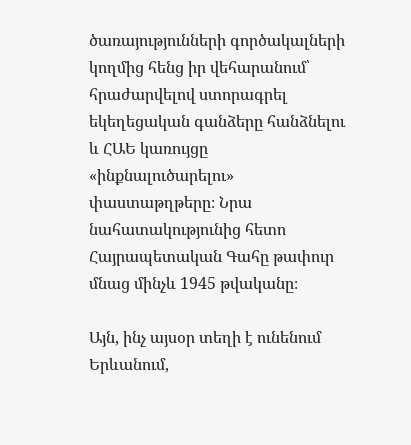ծառայությունների գործակալների կողմից հենց իր վեհարանում՝ հրաժարվելով ստորագրել եկեղեցական գանձերը հանձնելու և ՀԱԵ կառույցը «ինքնալուծարելու» փաստաթղթերը։ Նրա նահատակությունից հետո Հայրապետական Գահը թափուր մնաց մինչև 1945 թվականը։

Այն, ինչ այսօր տեղի է ունենում Երևանում,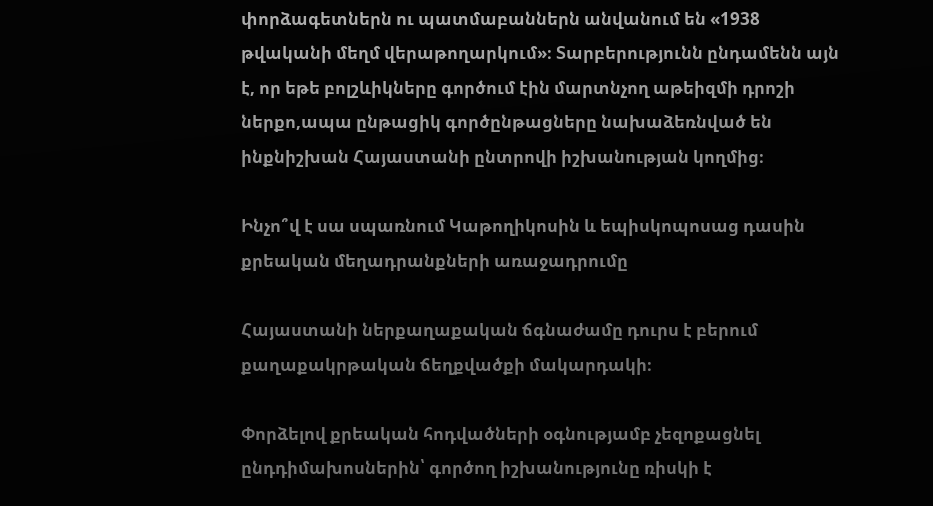փորձագետներն ու պատմաբաններն անվանում են «1938 թվականի մեղմ վերաթողարկում»։ Տարբերությունն ընդամենն այն է, որ եթե բոլշևիկները գործում էին մարտնչող աթեիզմի դրոշի ներքո,ապա ընթացիկ գործընթացները նախաձեռնված են ինքնիշխան Հայաստանի ընտրովի իշխանության կողմից։

Ինչո՞վ է սա սպառնում Կաթողիկոսին և եպիսկոպոսաց դասին քրեական մեղադրանքների առաջադրումը

Հայաստանի ներքաղաքական ճգնաժամը դուրս է բերում քաղաքակրթական ճեղքվածքի մակարդակի։

Փորձելով քրեական հոդվածների օգնությամբ չեզոքացնել ընդդիմախոսներին՝ գործող իշխանությունը ռիսկի է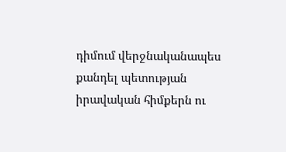դիմում վերջնականապես քանդել պետության իրավական հիմքերն ու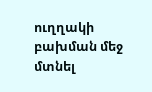ուղղակի բախման մեջ մտնել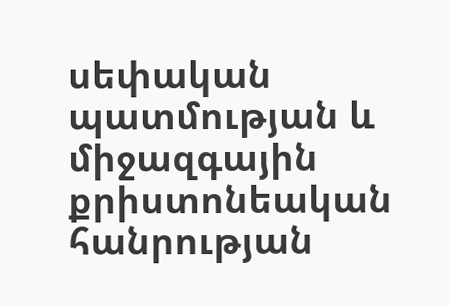սեփական պատմության և միջազգային քրիստոնեական հանրության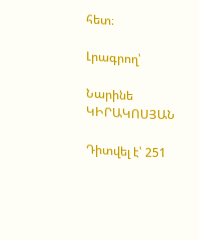հետ։

Լրագրող՝

Նարինե ԿԻՐԱԿՈՍՅԱՆ

Դիտվել է՝ 251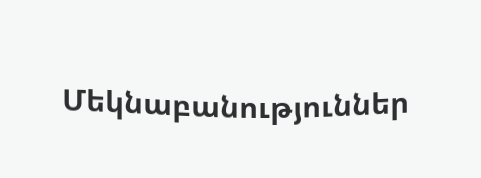Մեկնաբանություններ